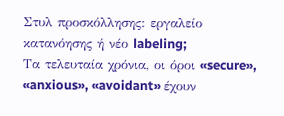Στυλ προσκόλλησης: εργαλείο κατανόησης ή νέο labeling;
Τα τελευταία χρόνια, οι όροι «secure», «anxious», «avoidant» έχουν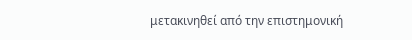μετακινηθεί από την επιστημονική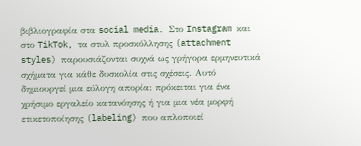βιβλιογραφία στα social media. Στο Instagram και στο TikTok, τα στυλ προσκόλλησης (attachment styles) παρουσιάζονται συχνά ως γρήγορα ερμηνευτικά σχήματα για κάθε δυσκολία στις σχέσεις. Αυτό δημιουργεί μια εύλογη απορία: πρόκειται για ένα χρήσιμο εργαλείο κατανόησης ή για μια νέα μορφή ετικετοποίησης (labeling) που απλοποιεί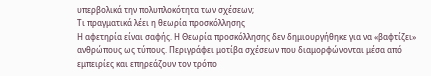υπερβολικά την πολυπλοκότητα των σχέσεων;
Τι πραγματικά λέει η θεωρία προσκόλλησης
Η αφετηρία είναι σαφής. Η Θεωρία προσκόλλησης δεν δημιουργήθηκε για να «βαφτίζει» ανθρώπους ως τύπους. Περιγράφει μοτίβα σχέσεων που διαμορφώνονται μέσα από εμπειρίες και επηρεάζουν τον τρόπο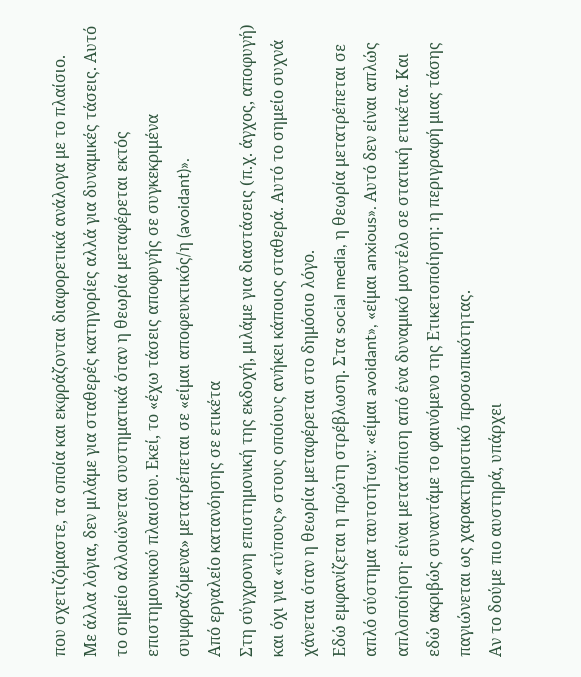που σχετιζόμαστε, τα οποία και εκφράζονται διαφορετικά ανάλογα με το πλαίσιο.
Με άλλα λόγια, δεν μιλάμε για σταθερές κατηγορίες αλλά για δυναμικές τάσεις. Αυτό το σημείο αλλοιώνεται συστηματικά όταν η θεωρία μεταφέρεται εκτός επιστημονικού πλαισίου. Εκεί, το «έχω τάσεις αποφυγής σε συγκεκριμένα συμφραζόμενα» μετατρέπεται σε «είμαι αποφευκτικός/η (avoidant)».
Από εργαλείο κατανόησης σε ετικέτα
Στη σύγχρονη επιστημονική της εκδοχή, μιλάμε για διαστάσεις (π.χ. άγχος, αποφυγή) και όχι για «τύπους» στους οποίους ανήκει κάποιος σταθερά. Αυτό το σημείο συχνά χάνεται όταν η θεωρία μεταφέρεται στο δημόσιο λόγο.
Εδώ εμφανίζεται η πρώτη στρέβλωση. Στα social media, η θεωρία μετατρέπεται σε απλό σύστημα ταυτοτήτων: «είμαι avoidant», «είμαι anxious». Αυτό δεν είναι απλώς απλοποίηση· είναι μετατόπιση από ένα δυναμικό μοντέλο σε στατική ετικέτα. Και εδώ ακριβώς συναντάμε το φαινόμενο της Ετικετοποίηση: η περιγραφή μιας τάσης παγιώνεται ως χαρακτηριστικό προσωπικότητας.
Αν το δούμε πιο αυστηρά, υπάρχει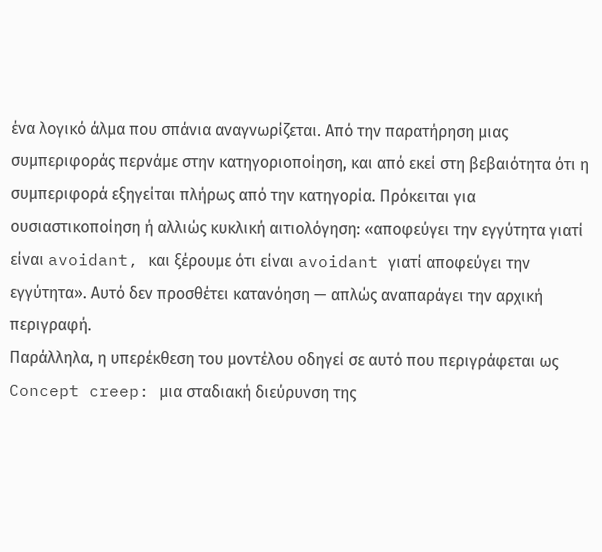ένα λογικό άλμα που σπάνια αναγνωρίζεται. Από την παρατήρηση μιας συμπεριφοράς περνάμε στην κατηγοριοποίηση, και από εκεί στη βεβαιότητα ότι η συμπεριφορά εξηγείται πλήρως από την κατηγορία. Πρόκειται για ουσιαστικοποίηση ή αλλιώς κυκλική αιτιολόγηση: «αποφεύγει την εγγύτητα γιατί είναι avoidant, και ξέρουμε ότι είναι avoidant γιατί αποφεύγει την εγγύτητα». Αυτό δεν προσθέτει κατανόηση — απλώς αναπαράγει την αρχική περιγραφή.
Παράλληλα, η υπερέκθεση του μοντέλου οδηγεί σε αυτό που περιγράφεται ως Concept creep: μια σταδιακή διεύρυνση της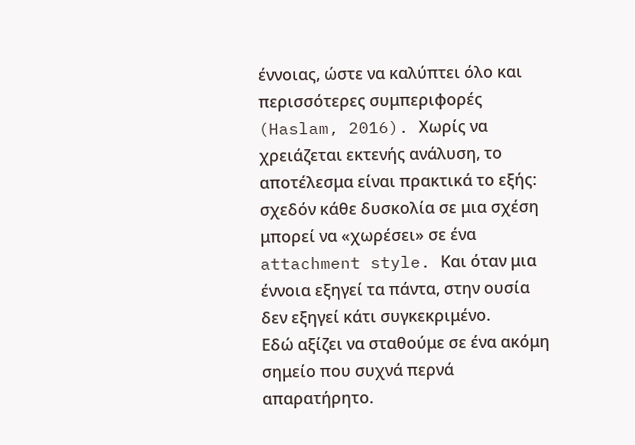έννοιας, ώστε να καλύπτει όλο και περισσότερες συμπεριφορές (Haslam, 2016). Χωρίς να χρειάζεται εκτενής ανάλυση, το αποτέλεσμα είναι πρακτικά το εξής: σχεδόν κάθε δυσκολία σε μια σχέση μπορεί να «χωρέσει» σε ένα attachment style. Και όταν μια έννοια εξηγεί τα πάντα, στην ουσία δεν εξηγεί κάτι συγκεκριμένο.
Εδώ αξίζει να σταθούμε σε ένα ακόμη σημείο που συχνά περνά απαρατήρητο.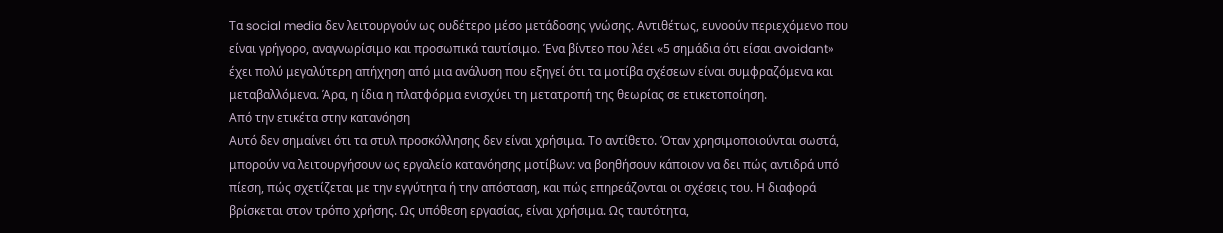Τα social media δεν λειτουργούν ως ουδέτερο μέσο μετάδοσης γνώσης. Αντιθέτως, ευνοούν περιεχόμενο που είναι γρήγορο, αναγνωρίσιμο και προσωπικά ταυτίσιμο. Ένα βίντεο που λέει «5 σημάδια ότι είσαι avoidant» έχει πολύ μεγαλύτερη απήχηση από μια ανάλυση που εξηγεί ότι τα μοτίβα σχέσεων είναι συμφραζόμενα και μεταβαλλόμενα. Άρα, η ίδια η πλατφόρμα ενισχύει τη μετατροπή της θεωρίας σε ετικετοποίηση.
Από την ετικέτα στην κατανόηση
Αυτό δεν σημαίνει ότι τα στυλ προσκόλλησης δεν είναι χρήσιμα. Το αντίθετο. Όταν χρησιμοποιούνται σωστά, μπορούν να λειτουργήσουν ως εργαλείο κατανόησης μοτίβων: να βοηθήσουν κάποιον να δει πώς αντιδρά υπό πίεση, πώς σχετίζεται με την εγγύτητα ή την απόσταση, και πώς επηρεάζονται οι σχέσεις του. Η διαφορά βρίσκεται στον τρόπο χρήσης. Ως υπόθεση εργασίας, είναι χρήσιμα. Ως ταυτότητα,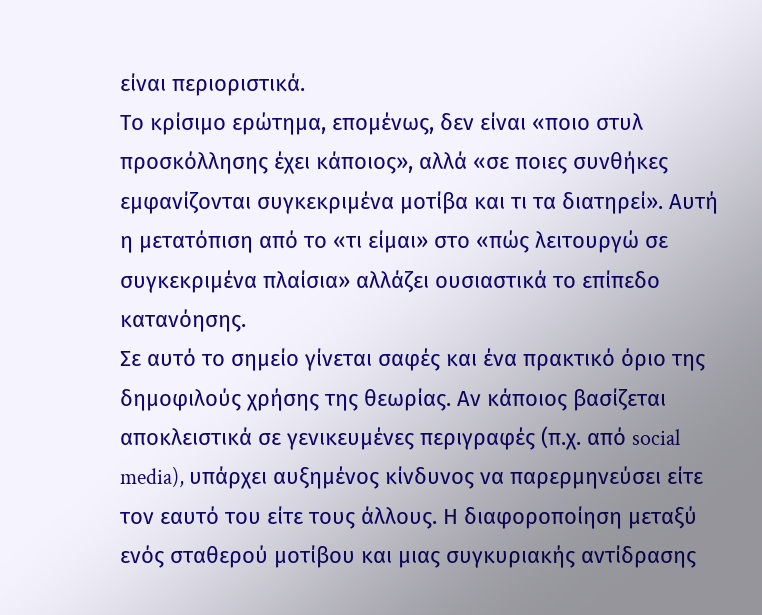είναι περιοριστικά.
Το κρίσιμο ερώτημα, επομένως, δεν είναι «ποιο στυλ προσκόλλησης έχει κάποιος», αλλά «σε ποιες συνθήκες εμφανίζονται συγκεκριμένα μοτίβα και τι τα διατηρεί». Αυτή η μετατόπιση από το «τι είμαι» στο «πώς λειτουργώ σε συγκεκριμένα πλαίσια» αλλάζει ουσιαστικά το επίπεδο κατανόησης.
Σε αυτό το σημείο γίνεται σαφές και ένα πρακτικό όριο της δημοφιλούς χρήσης της θεωρίας. Αν κάποιος βασίζεται αποκλειστικά σε γενικευμένες περιγραφές (π.χ. από social media), υπάρχει αυξημένος κίνδυνος να παρερμηνεύσει είτε τον εαυτό του είτε τους άλλους. Η διαφοροποίηση μεταξύ ενός σταθερού μοτίβου και μιας συγκυριακής αντίδρασης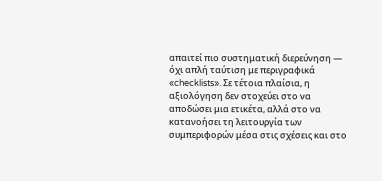απαιτεί πιο συστηματική διερεύνηση — όχι απλή ταύτιση με περιγραφικά «checklists». Σε τέτοια πλαίσια, η αξιολόγηση δεν στοχεύει στο να αποδώσει μια ετικέτα, αλλά στο να κατανοήσει τη λειτουργία των συμπεριφορών μέσα στις σχέσεις και στο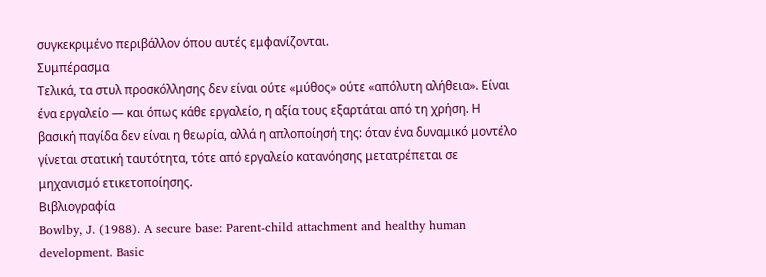συγκεκριμένο περιβάλλον όπου αυτές εμφανίζονται.
Συμπέρασμα
Τελικά, τα στυλ προσκόλλησης δεν είναι ούτε «μύθος» ούτε «απόλυτη αλήθεια». Είναι ένα εργαλείο — και όπως κάθε εργαλείο, η αξία τους εξαρτάται από τη χρήση. Η βασική παγίδα δεν είναι η θεωρία, αλλά η απλοποίησή της: όταν ένα δυναμικό μοντέλο γίνεται στατική ταυτότητα, τότε από εργαλείο κατανόησης μετατρέπεται σε μηχανισμό ετικετοποίησης.
Βιβλιογραφία
Bowlby, J. (1988). A secure base: Parent-child attachment and healthy human development. Basic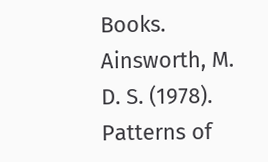Books.
Ainsworth, M. D. S. (1978). Patterns of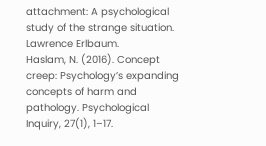attachment: A psychological study of the strange situation. Lawrence Erlbaum.
Haslam, N. (2016). Concept creep: Psychology’s expanding concepts of harm and pathology. Psychological Inquiry, 27(1), 1–17.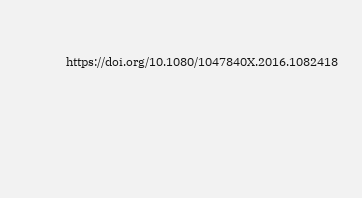https://doi.org/10.1080/1047840X.2016.1082418